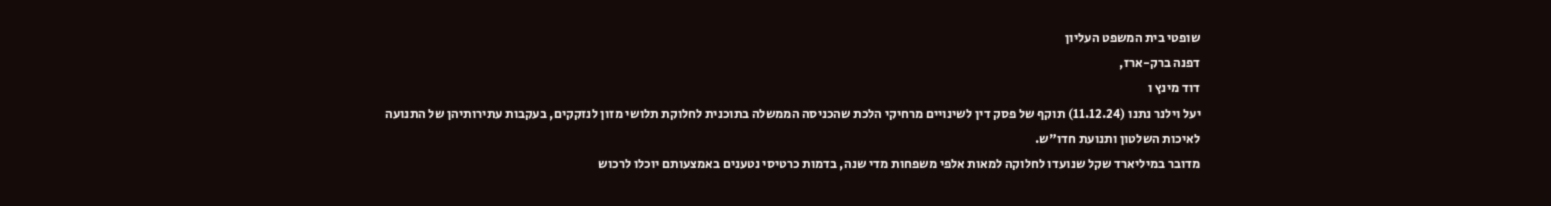שופטי בית המשפט העליון
דפנה ברק-ארז,
דוד מינץ ו
יעל וילנר נתנו (11.12.24) תוקף של פסק דין לשינויים מרחיקי הלכת שהכניסה הממשלה בתוכנית לחלוקת תלושי מזון לנזקקים, בעקבות עתירותיהן של התנועה לאיכות השלטון ותנועת חדו"ש.
מדובר במיליארד שקל שנועדו לחלוקה למאות אלפי משפחות מדי שנה, בדמות כרטיסי נטענים באמצעותם יוכלו לרכוש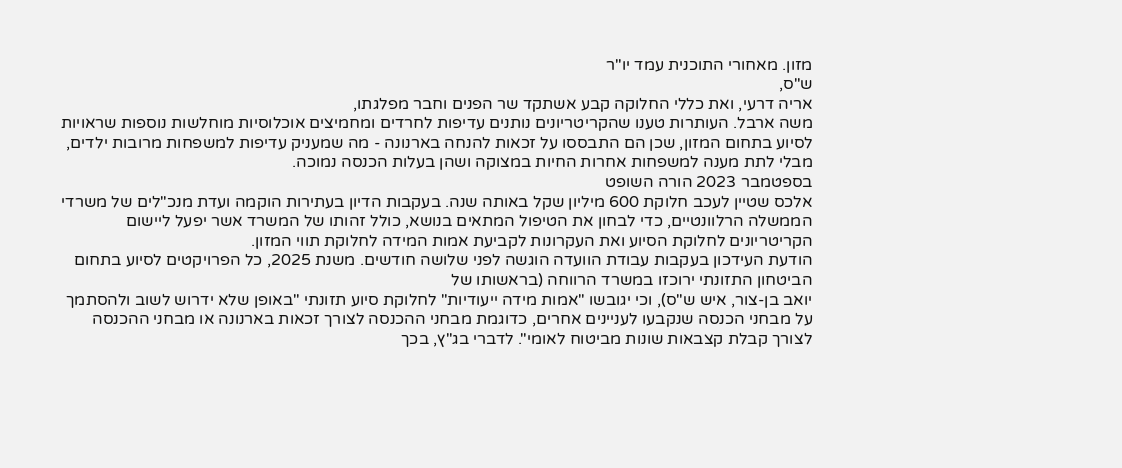מזון. מאחורי התוכנית עמד יו"ר
ש"ס,
אריה דרעי, ואת כללי החלוקה קבע אשתקד שר הפנים וחבר מפלגתו,
משה ארבל. העותרות טענו שהקריטריונים נותנים עדיפות לחרדים ומחמיצים אוכלוסיות מוחלשות נוספות שראויות לסיוע בתחום המזון, שכן הם התבססו על זכאות להנחה בארנונה - מה שמעניק עדיפות למשפחות מרובות ילדים, מבלי לתת מענה למשפחות אחרות החיות במצוקה ושהן בעלות הכנסה נמוכה.
בספטמבר 2023 הורה השופט
אלכס שטיין לעכב חלוקת 600 מיליון שקל באותה שנה. בעקבות הדיון בעתירות הוקמה ועדת מנכ"לים של משרדי הממשלה הרלוונטיים, כדי לבחון את הטיפול המתאים בנושא, כולל זהותו של המשרד אשר יפעל ליישום הקריטריונים לחלוקת הסיוע ואת העקרונות לקביעת אמות המידה לחלוקת תווי המזון.
הודעת העידכון בעקבות עבודת הוועדה הוגשה לפני שלושה חודשים. משנת 2025, כל הפרויקטים לסיוע בתחום הביטחון התזונתי ירוכזו במשרד הרווחה (בראשותו של
יואב בן-צור, איש ש"ס), וכי יגובשו "אמות מידה ייעודיות" לחלוקת סיוע תזונתי "באופן שלא ידרוש לשוב ולהסתמך על מבחני הכנסה שנקבעו לעניינים אחרים, כדוגמת מבחני ההכנסה לצורך זכאות בארנונה או מבחני ההכנסה לצורך קבלת קצבאות שונות מביטוח לאומי". לדברי בג"ץ, בכך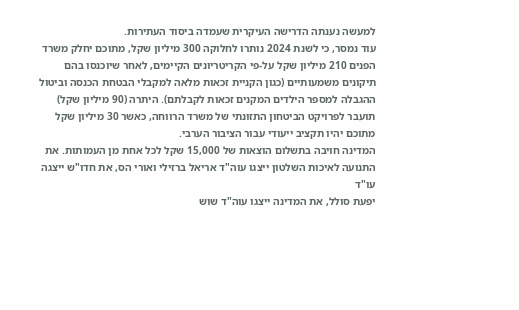למעשה נענתה הדרישה העיקרית שעמדה ביסוד העתירות.
עוד נמסר, כי לשנת 2024 נותרו לחלוקה 300 מיליון שקל, מתוכם יחלק משרד הפנים 210 מיליון שקל על-פי הקריטריונים הקיימים, לאחר שיוכנסו בהם תיקונים משמעותיים (כגון הקניית זכאות מלאה למקבלי הבטחת הכנסה וביטול ההגבלה למספר הילדים המקנים זכאות לקבלתם). היתרה (90 מיליון שקל) תועבר לפרויקט הביטחון התזונתי של משרד הרווחה, כאשר 30 מיליון שקל מתוכם יהיו תקציב ייעודי עבור הציבור הערבי.
המדינה חויבה בתשלום הוצאות של 15,000 שקל לכל אחת מן העמותות. את התנועה לאיכות השלטון ייצגו עוה"ד אריאל ברזילי ואורי הס, את חדו"ש ייצגה עו"ד
יפעת סולל, את המדינה ייצגו עוה"ד שוש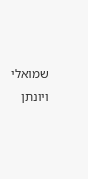שמואלי ויונתן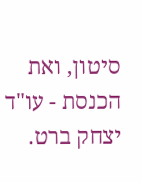סיטון, ואת הכנסת - עו"ד יצחק ברט.